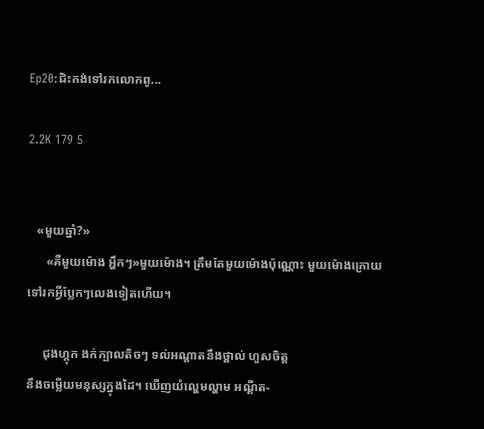Ep20:ជិះកង់ទៅរកលោកពូ...

2.2K 179 5


   «មួយឆ្នាំ?»
      «គឺមួយម៉ោង អ្ហឹកៗ»មួយម៉ោង។ ត្រឹមតែមួយម៉ោងប៉ុណ្ណោះ មួយម៉ោងក្រោយ ទៅរកអ្វីប្លែកៗលេងទៀតហេីយ។

     ជុងហ្គុក ងក់ក្បាលតិចៗ ទល់អណ្ដាតនឹងថ្ពាល់ ហួសចិត្ត
នឹងចម្លេីយមនុស្សក្នុងដៃ។ ឃេីញយំល្ហេមល្ហាម អណ្តឺត-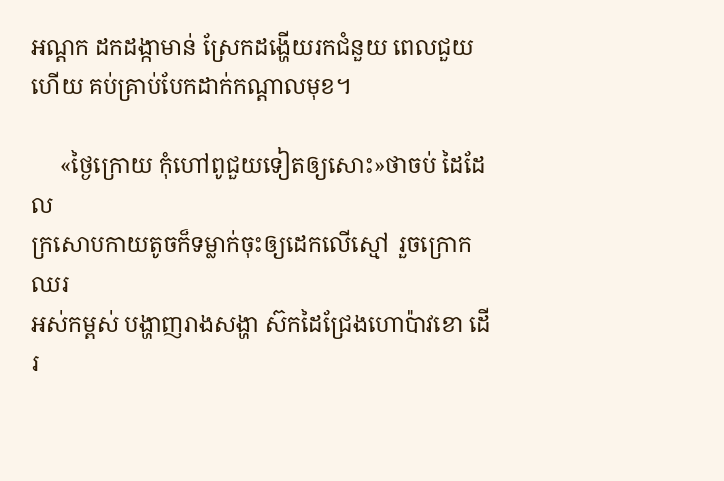អណ្តក ដកដង្កាមាន់ ស្រែកដង្ហេីយរកជំនួយ ពេលជួយហេីយ គប់គ្រាប់បែកដាក់កណ្ដាលមុខ។

     «ថ្ងៃក្រោយ កុំហៅពូជួយទៀតឲ្យសោះ»ថាចប់ ដៃដែល
ក្រសោបកាយតូចក៏ទម្លាក់ចុះឲ្យដេកលេីស្មៅ រួចក្រោកឈរ
អស់កម្ពស់ បង្ហាញរាងសង្ហា ស៊កដៃជ្រែងហោប៉ាវខោ ដេីរ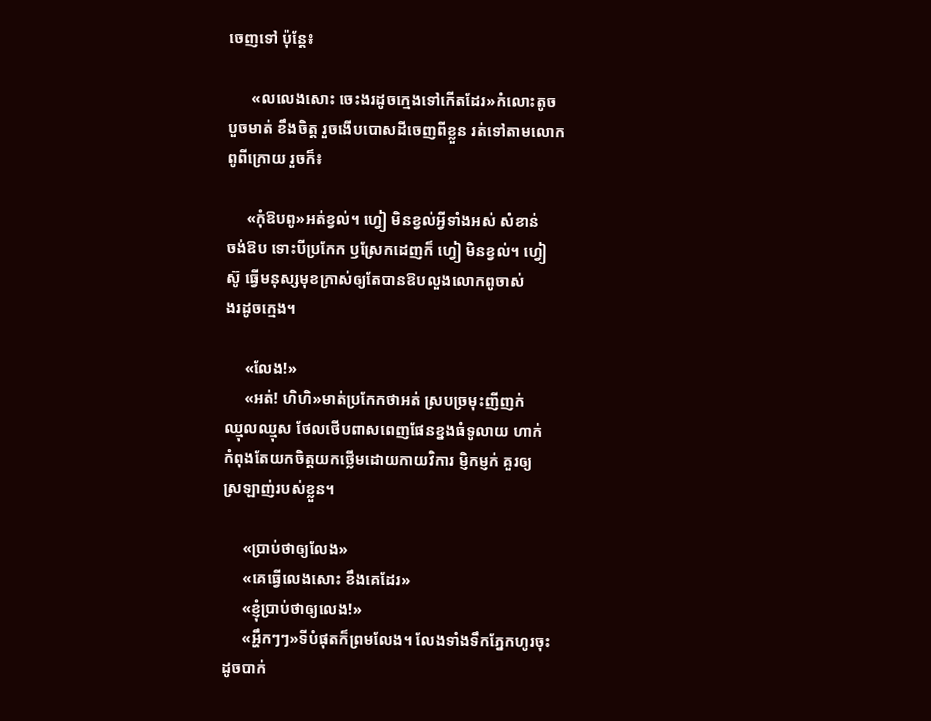ចេញទៅ ប៉ុន្តែ៖

      «លលេងសោះ ចេះងរដូចក្មេងទៅកេីតដែរ»កំលោះតូច
បួចមាត់ ខឹងចិត្ត រួចងេីបបោសដីចេញពីខ្លួន រត់ទៅតាមលោក
ពូពីក្រោយ រួចក៏៖

     «កុំឱបពូ»អត់ខ្វល់។ ហ្វៀ មិនខ្វល់អ្វីទាំងអស់ សំខាន់
ចង់ឱប ទោះបីប្រកែក ឫស្រែកដេញក៏ ហ្វៀ មិនខ្វល់។ ហ្វៀ
ស៊ូ ធ្វេីមនុស្សមុខក្រាស់ឲ្យតែបានឱបលួងលោកពូចាស់
ងរដូចក្មេង។

     «លែង!»
     «អត់! ហិហិ»មាត់ប្រកែកថាអត់ ស្របច្រមុះញីញក់
ឈ្មុលឈ្មុស ថែលថេីបពាសពេញផែនខ្នងធំទូលាយ ហាក់
កំពុងតែយកចិត្តយកថ្លេីមដោយកាយវិការ ម្ញិកម្ញក់ គួរឲ្យ
ស្រឡាញ់របស់ខ្លួន។

     «ប្រាប់ថាឲ្យលែង»
     «គេធ្វេីលេងសោះ ខឹងគេដែរ»
     «ខ្ញុំប្រាប់ថាឲ្យលេង!»
     «អ្ហឹកៗៗ»ទីបំផុតក៏ព្រមលែង។ លែងទាំងទឹកភ្នែកហូរចុះ
ដូចបាក់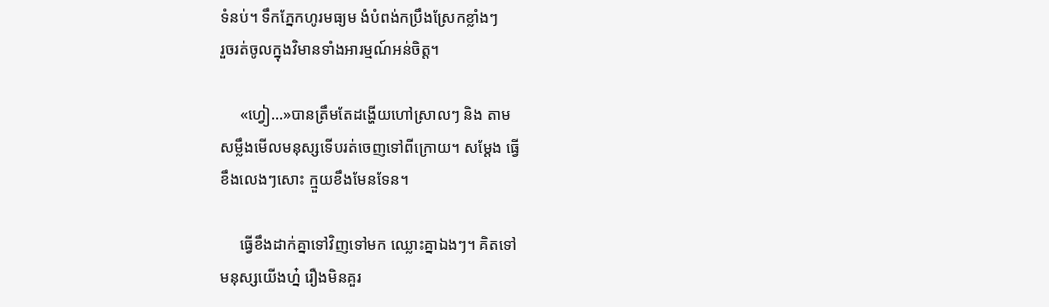ទំនប់។ ទឹកភ្នែកហូរមធ្យម ងំបំពង់កប្រឹងស្រែកខ្លាំងៗ
រួចរត់ចូលក្នុងវិមានទាំងអារម្មណ៍អន់ចិត្ត។

     «ហ្វៀ...»បានត្រឹមតែដង្ហេីយហៅស្រាលៗ និង តាម
សម្លឹងមេីលមនុស្សទេីបរត់ចេញទៅពីក្រោយ។ សម្ដែង ធ្វេី
ខឹងលេងៗសោះ ក្មួយខឹងមែនទែន។

     ធ្វេីខឹងដាក់គ្នាទៅវិញទៅមក ឈ្លោះគ្នាឯងៗ។ គិតទៅ
មនុស្សយេីងហ្ន៎ រឿងមិនគួរ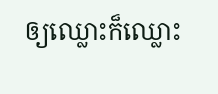ឲ្យឈ្លោះក៏ឈ្លោះ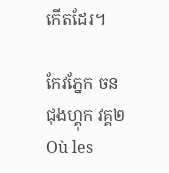កេីតដែរ។

កែវភ្នែក ចន ជុងហ្គុក វគ្គ២Où les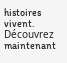histoires vivent. Découvrez maintenant